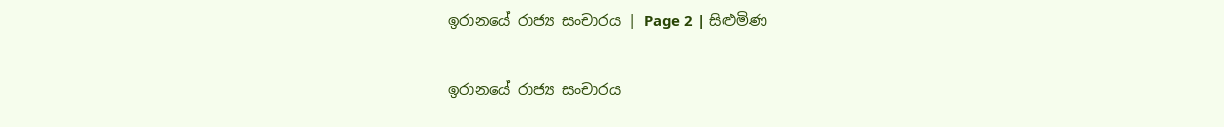ඉරානයේ රාජ්‍ය සංචාරය | Page 2 | සිළුමිණ

ඉරානයේ රාජ්‍ය සංචාරය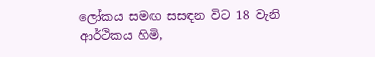ලෝකය සමඟ සසඳන විට 18 වැනි ආර්ථිකය හිමි,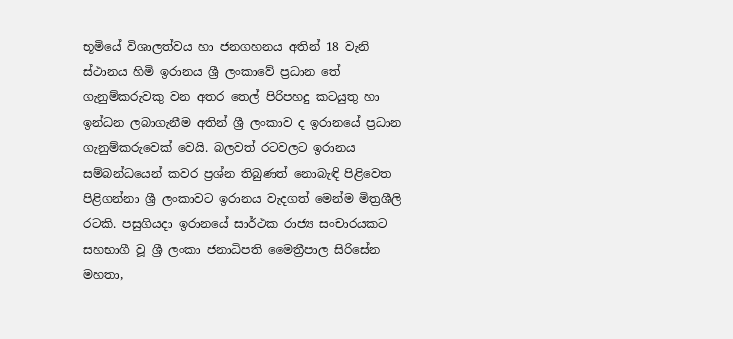භූමියේ විශාලත්වය හා ජනගහනය අතින් 18 වැනි ස්ථානය හිමි ඉරානය ශ්‍රී ලංකාවේ ප්‍රධාන තේ ගැනුම්කරුවකු වන අතර තෙල් පිරිපහදු කටයුතු හා ඉන්ධන ලබාගැනීම අතින් ශ්‍රී ලංකාව ද ඉරානයේ ප්‍රධාන ගැනුම්කරුවෙක් වෙයි. බලවත් රටවලට ඉරානය සම්බන්ධයෙන් කවර ප්‍රශ්න තිබුණත් නොබැඳි පිළිවෙත පිළිගන්නා ශ්‍රී ලංකාවට ඉරානය වැදගත් මෙන්ම මිත්‍රශීලි රටකි. පසුගියදා ඉරානයේ සාර්ථක රාජ්‍ය සංචාරයකට සහභාගී වූ ශ්‍රී ලංකා ජනාධිපති මෛත්‍රීපාල සිරිසේන මහතා,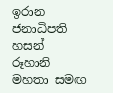ඉරාන ජනාධිපති හසන් රූහානි මහතා සමඟ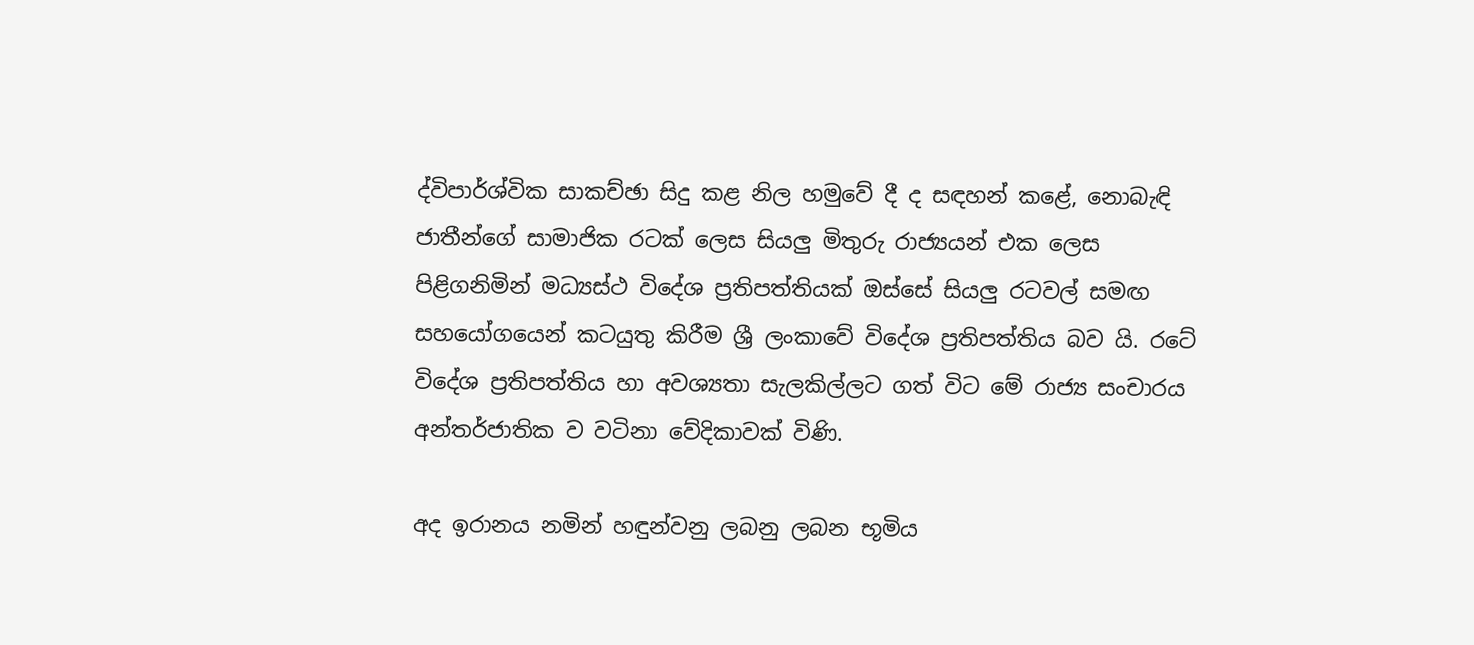ද්විපාර්ශ්වික සාකච්ඡා සිදු කළ නිල හමුවේ දී ද සඳහන් කළේ, නොබැඳි ජාතීන්ගේ සාමාජික රටක් ලෙස සියලු මිතුරු රාජ්‍යයන් එක ලෙස පිළිගනිමින් මධ්‍යස්ථ විදේශ ප්‍රතිපත්තියක් ඔස්සේ සියලු රටවල් සමඟ සහයෝගයෙන් කටයුතු කිරීම ශ්‍රී ලංකාවේ විදේශ ප්‍රතිපත්තිය බව යි. රටේ විදේශ ප්‍රතිපත්තිය හා අවශ්‍යතා සැලකිල්ලට ගත් විට මේ රාජ්‍ය සංචාරය අන්තර්ජාතික ව වටිනා වේදිකාවක් විණි.

අද ඉරානය නමින් හඳුන්වනු ලබනු ලබන භූමිය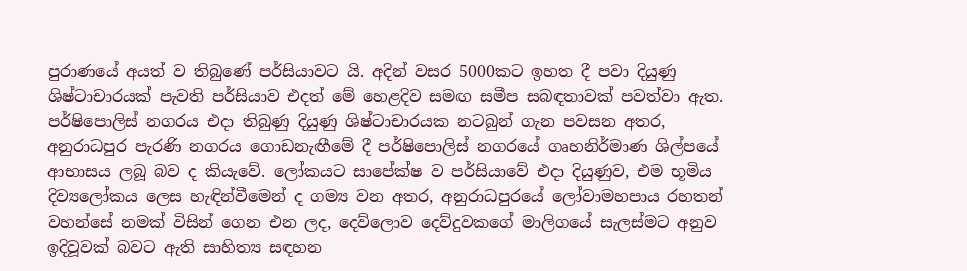පුරාණයේ අයත් ව තිබුණේ පර්සියාවට යි. අදින් වසර 5000කට ඉහත දී පවා දියුණු ශිෂ්ටාචාරයක් පැවති පර්සියාව එදත් මේ හෙළදිව සමඟ සමීප සබඳතාවක් පවත්වා ඇත. පර්ෂිපොලිස් නගරය එදා තිබුණු දියුණු ශිෂ්ටාචාරයක නටබුන් ගැන පවසන අතර, අනුරාධපුර පැරණි නගරය ගොඩනැඟීමේ දී පර්ෂිපොලිස් නගරයේ ගෘහනිර්මාණ ශිල්පයේ ආභාසය ලබූ බව ද කියැවේ. ලෝකයට සාපේක්ෂ ව පර්සියාවේ එදා දියුණුව, එම භූමිය දිව්‍යලෝකය ලෙස හැඳින්වීමෙන් ද ගම්‍ය වන අතර, අනුරාධපුරයේ ලෝවාමහපාය රහතන් වහන්සේ නමක් විසින් ගෙන එන ලද, දෙව්ලොව දෙව්දුවකගේ මාලිගයේ සැලස්මට අනුව ඉදිවූවක් බවට ඇති සාහිත්‍ය සඳහන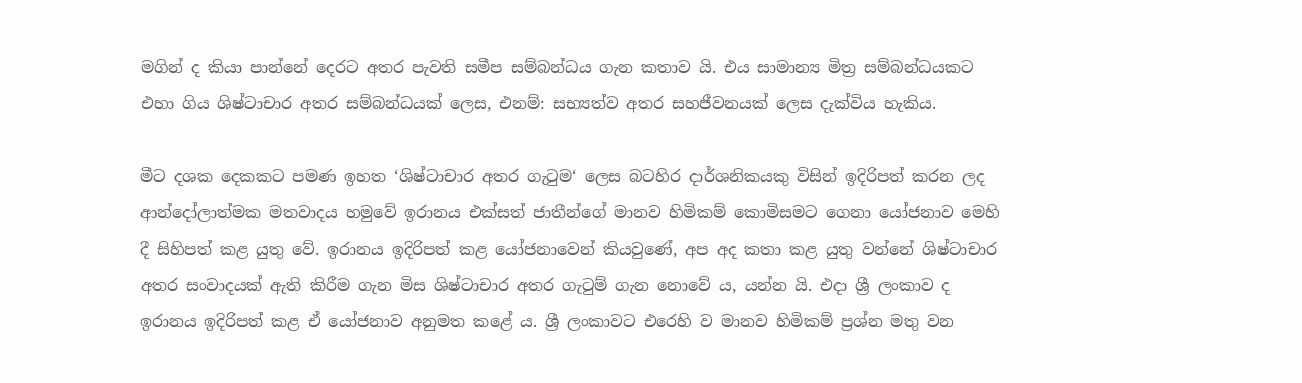මගින් ද කියා පාන්නේ දෙරට අතර පැවති සමීප සම්බන්ධය ගැන කතාව යි. එය සාමාන්‍ය මිත්‍ර සම්බන්ධයකට එහා ගිය ශිෂ්ටාචාර අතර සම්බන්ධයක් ලෙස, එනම්: සභ්‍යත්ව අතර සහජීවනයක් ලෙස දැක්විය හැකිය.

මීට දශක දෙකකට පමණ ඉහත ‘ශිෂ්ටාචාර අතර ගැටුම‘ ලෙස බටහිර දාර්ශනිකයකු විසින් ඉදිරිපත් කරන ලද ආන්දෝලාත්මක මතවාදය හමුවේ ඉරානය එක්සත් ජාතීන්ගේ මානව හිමිකම් කොමිසමට ගෙනා යෝජනාව මෙහි දී සිහිපත් කළ යුතු වේ. ඉරානය ඉදිරිපත් කළ යෝජනාවෙන් කියවුණේ, අප අද කතා කළ යුතු වන්නේ ශිෂ්ටාචාර අතර සංවාදයක් ඇති කිරීම ගැන මිස ශිෂ්ටාචාර අතර ගැටුම් ගැන නොවේ ය, යන්න යි. එදා ශ්‍රී ලංකාව ද ඉරානය ඉදිරිපත් කළ ඒ යෝජනාව අනුමත කළේ ය. ශ්‍රී ලංකාවට එරෙහි ව මානව හිමිකම් ප්‍රශ්න මතු වන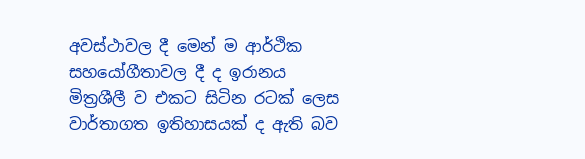අවස්ථාවල දී මෙන් ම ආර්ථික සහයෝගීතාවල දී ද ඉරානය මිත්‍රශීලී ව එකට සිටින රටක් ලෙස වාර්තාගත ඉතිහාසයක් ද ඇති බව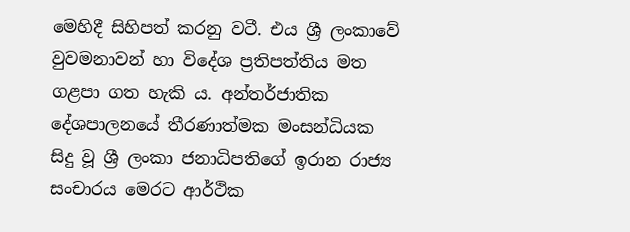මෙහිදී සිහිපත් කරනු වටී. එය ශ්‍රී ලංකාවේ වුවමනාවන් හා විදේශ ප්‍රතිපත්තිය මත ගළපා ගත හැකි ය. අන්තර්ජාතික දේශපාලනයේ තීරණාත්මක මංසන්ධියක සිදු වූ ශ්‍රී ලංකා ජනාධිපතිගේ ඉරාන රාජ්‍ය සංචාරය මෙරට ආර්ථික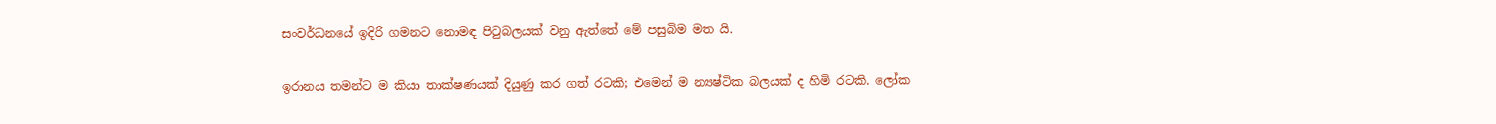සංවර්ධනයේ ඉදිරි ගමනට නොමඳ පිටුබලයක් වනු ඇත්තේ මේ පසුබිම මත යි.

ඉරානය තමන්ට ම කියා තාක්ෂණයක් දියුණු කර ගත් රටකි; එමෙන් ම න්‍යෂ්ටික බලයක් ද හිමි රටකි. ලෝක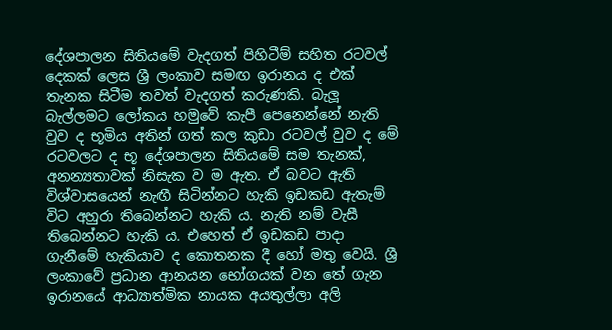දේශපාලන සිතියමේ වැදගත් පිහිටීම් සහිත රටවල් දෙකක් ලෙස ශ්‍රී ලංකාව සමඟ ඉරානය ද එක් තැනක සිටීම තවත් වැදගත් කරුණකි. බැලූ බැල්ලමට ලෝකය හමුවේ කැපී පෙනෙන්නේ නැති වුව ද භූමිය අතින් ගත් කල කුඩා රටවල් වුව ද මේ රටවලට ද භූ දේශපාලන සිතියමේ සම තැනක්, අනන්‍යතාවක් නිසැක ව ම ඇත. ඒ බවට ඇති විශ්වාසයෙන් නැඟී සිටින්නට හැකි ඉඩකඩ ඇතැම් විට අහුරා තිබෙන්නට හැකි ය. නැති නම් වැසී තිබෙන්නට හැකි ය. එහෙත් ඒ ඉඩකඩ පාදා ගැනීමේ හැකියාව ද කොතනක දී හෝ මතු වෙයි. ශ්‍රී ලංකාවේ ප්‍රධාන ආනයන භෝගයක් වන තේ ගැන ඉරානයේ ආධ්‍යාත්මික නායක අයතුල්ලා අලි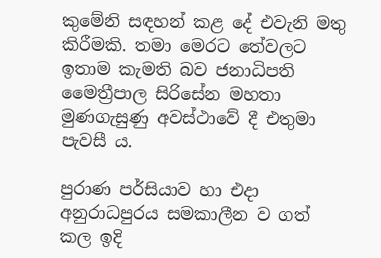කුමේනි සඳහන් කළ දේ එවැනි මතු කිරීමකි. තමා මෙරට තේවලට ඉතාම කැමති බව ජනාධිපති මෛත්‍රීපාල සිරිසේන මහතා මුණගැසුණු අවස්ථාවේ දී එතුමා පැවසී ය.

පුරාණ පර්සියාව හා එදා අනුරාධපුරය සමකාලීන ව ගත් කල ඉදි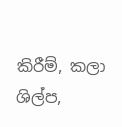කිරීම්, කලා ශිල්ප,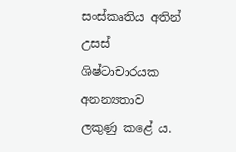සංස්කෘතිය අතින් උසස් ශිෂ්ටාචාරයක අනන්‍යතාව ලකුණු කළේ ය.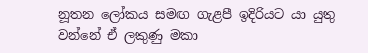නූතන ලෝකය සමඟ ගැළපී ඉදිරියට යා යුතු වන්නේ ඒ ලකුණු මකා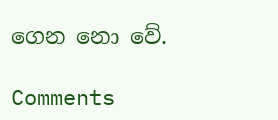ගෙන නො වේ.

Comments